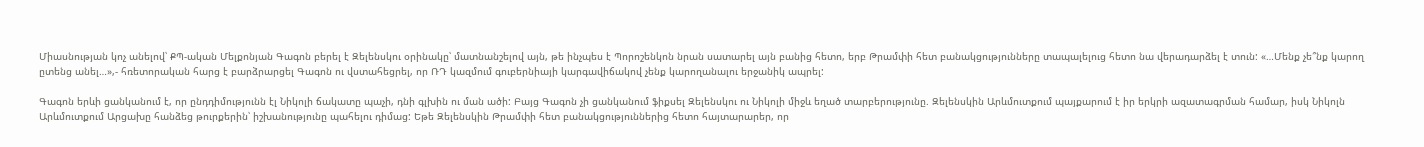Միասնության կոչ անելով՝ ՔՊ-ական Մելքոնյան Գագոն բերել է Զելենսկու օրինակը՝ մատնանշելով այն, թե ինչպես է Պորոշենկոն նրան սատարել այն բանից հետո, երբ Թրամփի հետ բանակցությունները տապալելուց հետո նա վերադարձել է տուն: «…Մենք չե՞նք կարող ըտենց անել…»,- հռետորական հարց է բարձրարցել Գագոն ու վստահեցրել, որ ՌԴ կազմում գուբերնիայի կարգավիճակով չենք կարողանալու երջանիկ ապրել:

Գագոն երևի ցանկանում է, որ ընդդիմությունն էլ Նիկոլի ճակատը պաչի, դնի գլխին ու ման ածի: Բայց Գագոն չի ցանկանում ֆիքսել Զելենսկու ու Նիկոլի միջև եղած տարբերությունը. Զելենսկին Արևմուտքում պայքարում է իր երկրի ազատագրման համար, իսկ Նիկոլն Արևմուտքում Արցախը հանձեց թուրքերին՝ իշխանությունը պահելու դիմաց: Եթե Զելենսկին Թրամփի հետ բանակցություններից հետո հայտարարեր, որ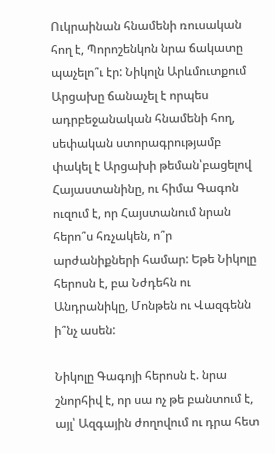Ուկրաինան հնամենի ռուսական հող է, Պորոշենկոն նրա ճակատը պաչելո՞ւ էր: Նիկոլն Արևմուտքում Արցախը ճանաչել է որպես ադրբեջանական հնամենի հող, սեփական ստորագրությամբ փակել է Արցախի թեման՝բացելով Հայաստանինը, ու հիմա Գագոն ուզում է, որ Հայստանում նրան հերո՞ս հռչակեն, ո՞ր արժանիքների համար: Եթե Նիկոլը հերոսն է, բա Նժդեհն ու Անդրանիկը, Մոնթեն ու Վազգենն ի՞նչ ասեն:

Նիկոլը Գագոյի հերոսն է. նրա շնորհիվ է, որ սա ոչ թե բանտում է, այլ՝ Ազգային ժողովում ու դրա հետ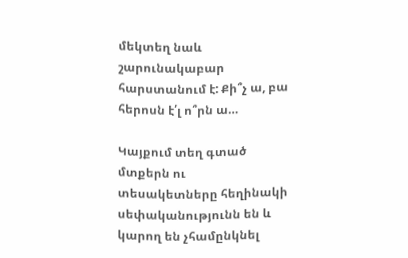մեկտեղ նաև շարունակաբար հարստանում է: Քի՞չ ա, բա հերոսն է՛լ ո՞րն ա…

Կայքում տեղ գտած մտքերն ու տեսակետները հեղինակի սեփականությունն են և կարող են չհամընկնել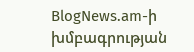BlogNews.am-ի խմբագրության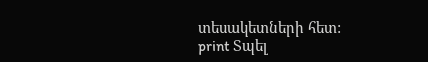տեսակետների հետ:
print Տպել